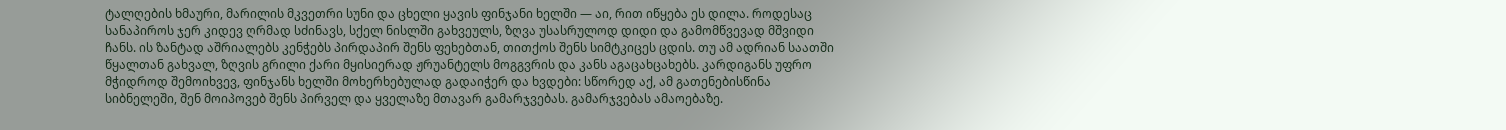ტალღების ხმაური, მარილის მკვეთრი სუნი და ცხელი ყავის ფინჯანი ხელში — აი, რით იწყება ეს დილა. როდესაც სანაპიროს ჯერ კიდევ ღრმად სძინავს, სქელ ნისლში გახვეულს, ზღვა უსასრულოდ დიდი და გამომწვევად მშვიდი ჩანს. ის ზანტად აშრიალებს კენჭებს პირდაპირ შენს ფეხებთან, თითქოს შენს სიმტკიცეს ცდის. თუ ამ ადრიან საათში წყალთან გახვალ, ზღვის გრილი ქარი მყისიერად ჟრუანტელს მოგგვრის და კანს აგაცახცახებს. კარდიგანს უფრო მჭიდროდ შემოიხვევ, ფინჯანს ხელში მოხერხებულად გადაიჭერ და ხვდები: სწორედ აქ, ამ გათენებისწინა სიბნელეში, შენ მოიპოვებ შენს პირველ და ყველაზე მთავარ გამარჯვებას. გამარჯვებას ამაოებაზე.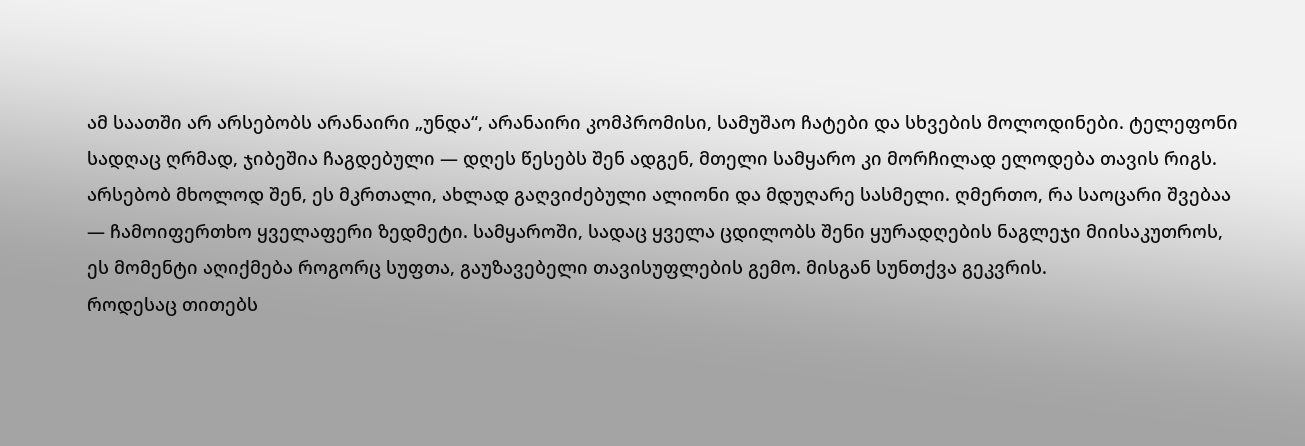ამ საათში არ არსებობს არანაირი „უნდა“, არანაირი კომპრომისი, სამუშაო ჩატები და სხვების მოლოდინები. ტელეფონი სადღაც ღრმად, ჯიბეშია ჩაგდებული — დღეს წესებს შენ ადგენ, მთელი სამყარო კი მორჩილად ელოდება თავის რიგს. არსებობ მხოლოდ შენ, ეს მკრთალი, ახლად გაღვიძებული ალიონი და მდუღარე სასმელი. ღმერთო, რა საოცარი შვებაა — ჩამოიფერთხო ყველაფერი ზედმეტი. სამყაროში, სადაც ყველა ცდილობს შენი ყურადღების ნაგლეჯი მიისაკუთროს, ეს მომენტი აღიქმება როგორც სუფთა, გაუზავებელი თავისუფლების გემო. მისგან სუნთქვა გეკვრის.
როდესაც თითებს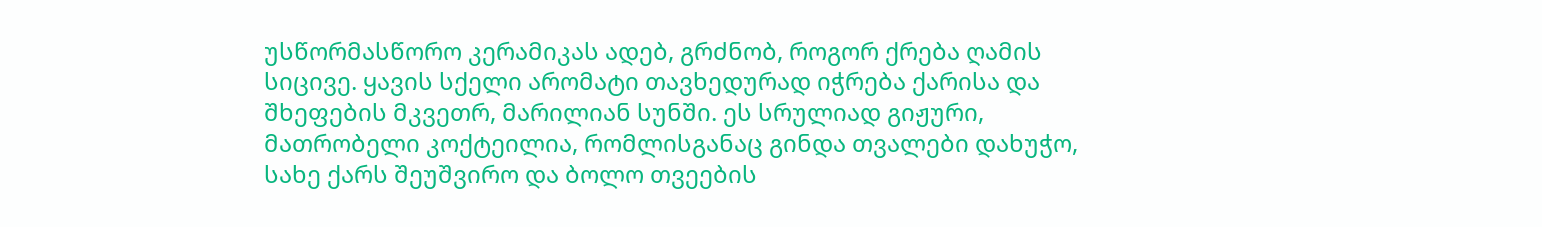უსწორმასწორო კერამიკას ადებ, გრძნობ, როგორ ქრება ღამის სიცივე. ყავის სქელი არომატი თავხედურად იჭრება ქარისა და შხეფების მკვეთრ, მარილიან სუნში. ეს სრულიად გიჟური, მათრობელი კოქტეილია, რომლისგანაც გინდა თვალები დახუჭო, სახე ქარს შეუშვირო და ბოლო თვეების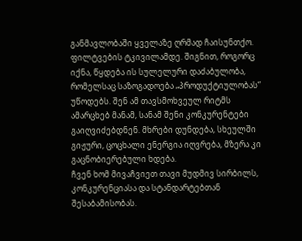განმავლობაში ყველაზე ღრმად ჩაისუნთქო. ფილტვების ტკივილამდე. შიგნით, როგორც იქნა, წყდება ის სულელური დაძაბულობა, რომელსაც საზოგადოება „პროდუქტიულობას“ უწოდებს. შენ ამ თავსმოხვეულ რიტმს ამარცხებ მანამ, სანამ შენი კონკურენტები გაიღვიძებდნენ. მხრები დუნდება, სხეულში გიჟური, ცოცხალი ენერგია იღვრება, მზერა კი გაცნობიერებული ხდება.
ჩვენ ხომ მივაჩვიეთ თავი მუდმივ სირბილს, კონკურენციასა და სტანდარტებთან შესაბამისობას.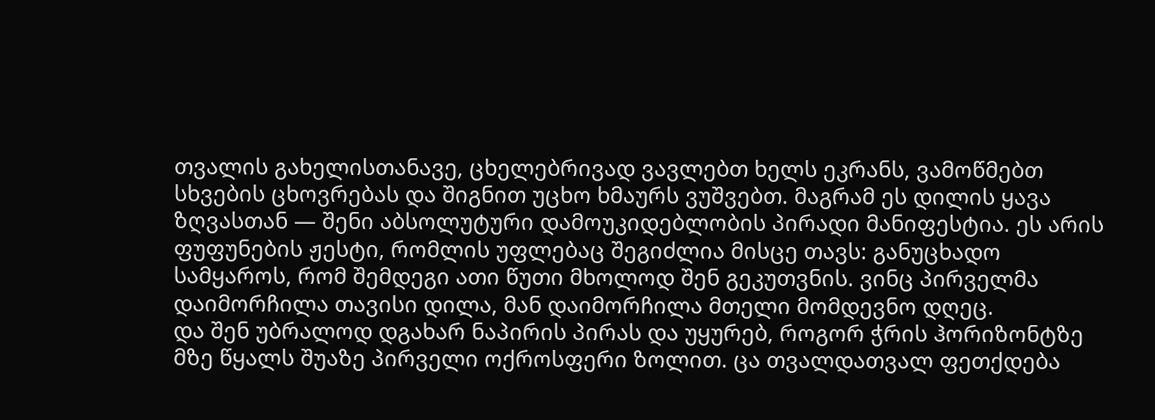თვალის გახელისთანავე, ცხელებრივად ვავლებთ ხელს ეკრანს, ვამოწმებთ სხვების ცხოვრებას და შიგნით უცხო ხმაურს ვუშვებთ. მაგრამ ეს დილის ყავა ზღვასთან — შენი აბსოლუტური დამოუკიდებლობის პირადი მანიფესტია. ეს არის ფუფუნების ჟესტი, რომლის უფლებაც შეგიძლია მისცე თავს: განუცხადო სამყაროს, რომ შემდეგი ათი წუთი მხოლოდ შენ გეკუთვნის. ვინც პირველმა დაიმორჩილა თავისი დილა, მან დაიმორჩილა მთელი მომდევნო დღეც.
და შენ უბრალოდ დგახარ ნაპირის პირას და უყურებ, როგორ ჭრის ჰორიზონტზე მზე წყალს შუაზე პირველი ოქროსფერი ზოლით. ცა თვალდათვალ ფეთქდება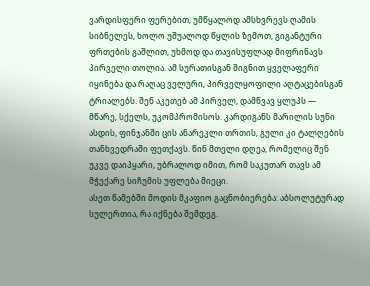ვარდისფერი ფერებით, უმწყალოდ ამსხვრევს ღამის სიბნელეს, ხოლო უშუალოდ წყლის ზემოთ, გიგანტური ფრთების გაშლით, უხმოდ და თავისუფლად მიფრინავს პირველი თოლია. ამ სურათისგან შიგნით ყველაფერი იყინება და რაღაც ველური, პირველყოფილი აღტაცებისგან ტრიალებს. შენ აკეთებ ამ პირველ, დამწვავ ყლუპს — მწარე, სქელს, უკომპრომისოს. კარდიგანს მარილის სუნი ასდის, ფინჯანში ცის ანარეკლი თრთის, გული კი ტალღების თანხვედრაში ფეთქავს. წინ მთელი დღეა, რომელიც შენ უკვე დაიპყარი, უბრალოდ იმით, რომ საკუთარ თავს ამ მჭექარე სიჩუმის უფლება მიეცი.
ასეთ წამებში მოდის მკაფიო გაცნობიერება: აბსოლუტურად სულერთია, რა იქნება შემდეგ.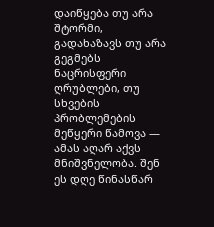დაიწყება თუ არა შტორმი, გადახაზავს თუ არა გეგმებს ნაცრისფერი ღრუბლები, თუ სხვების პრობლემების მეწყერი წამოვა — ამას აღარ აქვს მნიშვნელობა. შენ ეს დღე წინასწარ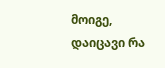მოიგე, დაიცავი რა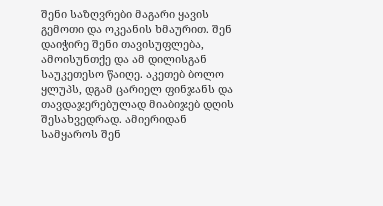შენი საზღვრები მაგარი ყავის გემოთი და ოკეანის ხმაურით. შენ დაიჭირე შენი თავისუფლება, ამოისუნთქე და ამ დილისგან საუკეთესო წაიღე. აკეთებ ბოლო ყლუპს, დგამ ცარიელ ფინჯანს და თავდაჯერებულად მიაბიჯებ დღის შესახვედრად. ამიერიდან სამყაროს შენ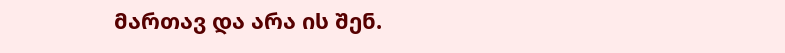მართავ და არა ის შენ.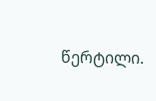წერტილი.